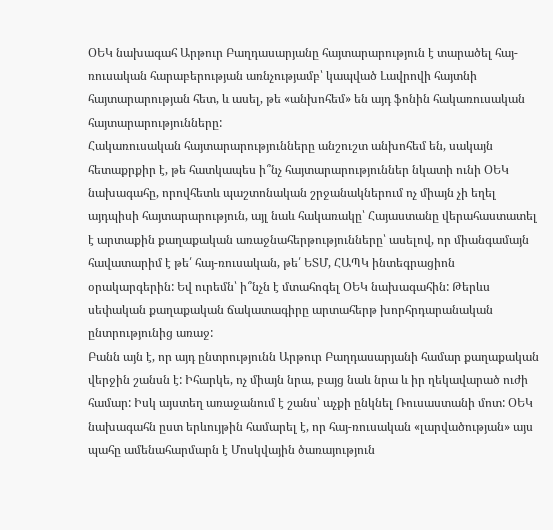ՕԵԿ նախագահ Արթուր Բաղդասարյանը հայտարարություն է տարածել հայ-ռուսական հարաբերության առնչությամբ՝ կապված Լավրովի հայտնի հայտարարության հետ, և ասել, թե «անխոհեմ» են այդ ֆոնին հակառուսական հայտարարությունները:
Հակառուսական հայտարարությունները անշուշտ անխոհեմ են, սակայն հետաքրքիր է, թե հատկապես ի՞նչ հայտարարություններ նկատի ունի ՕԵԿ նախագահը, որովհետև պաշտոնական շրջանակներում ոչ միայն չի եղել այդպիսի հայտարարություն, այլ նաև հակառակը՝ Հայաստանը վերահաստատել է արտաքին քաղաքական առաջնահերթությունները՝ ասելով, որ միանգամայն հավատարիմ է թե՛ հայ-ռուսական, թե՛ ԵՏՄ, ՀԱՊԿ ինտեգրացիոն օրակարգերին: Եվ ուրեմն՝ ի՞նչն է մտահոգել ՕԵԿ նախագահին: Թերևս սեփական քաղաքական ճակատագիրը արտահերթ խորհրդարանական ընտրությունից առաջ:
Բանն այն է, որ այդ ընտրությունն Արթուր Բաղդասարյանի համար քաղաքական վերջին շանսն է: Իհարկե, ոչ միայն նրա, բայց նաև նրա և իր ղեկավարած ուժի համար: Իսկ այստեղ առաջանում է շանս՝ աչքի ընկնել Ռուսաստանի մոտ: ՕԵԿ նախագահն ըստ երևույթին համարել է, որ հայ-ռուսական «լարվածության» այս պահը ամենահարմարն է Մոսկվային ծառայություն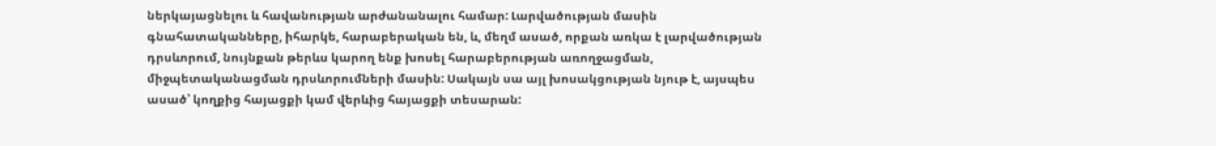ներկայացնելու և հավանության արժանանալու համար: Լարվածության մասին գնահատականները, իհարկե, հարաբերական են, և, մեղմ ասած, որքան առկա է լարվածության դրսևորում, նույնքան թերևս կարող ենք խոսել հարաբերության առողջացման, միջպետականացման դրսևորումների մասին: Սակայն սա այլ խոսակցության նյութ է, այսպես ասած՝ կողքից հայացքի կամ վերևից հայացքի տեսարան: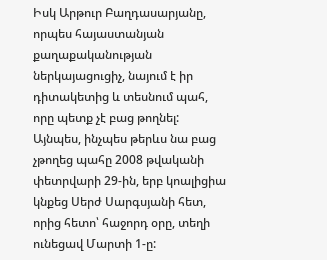Իսկ Արթուր Բաղդասարյանը, որպես հայաստանյան քաղաքականության ներկայացուցիչ, նայում է իր դիտակետից և տեսնում պահ, որը պետք չէ բաց թողնել: Այնպես, ինչպես թերևս նա բաց չթողեց պահը 2008 թվականի փետրվարի 29-ին, երբ կոալիցիա կնքեց Սերժ Սարգսյանի հետ, որից հետո՝ հաջորդ օրը, տեղի ունեցավ Մարտի 1-ը: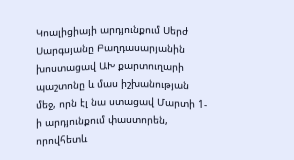Կոալիցիայի արդյունքում Սերժ Սարգսյանը Բաղդասարյանին խոստացավ ԱԽ քարտուղարի պաշտոնը և մաս իշխանության մեջ, որն էլ նա ստացավ Մարտի 1-ի արդյունքում փաստորեն, որովհետև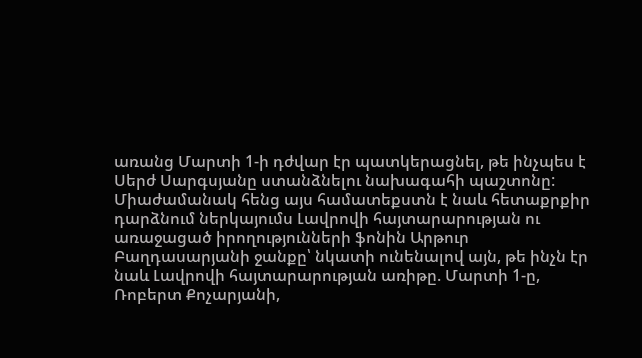առանց Մարտի 1-ի դժվար էր պատկերացնել, թե ինչպես է Սերժ Սարգսյանը ստանձնելու նախագահի պաշտոնը:
Միաժամանակ հենց այս համատեքստն է նաև հետաքրքիր դարձնում ներկայումս Լավրովի հայտարարության ու առաջացած իրողությունների ֆոնին Արթուր Բաղդասարյանի ջանքը՝ նկատի ունենալով այն, թե ինչն էր նաև Լավրովի հայտարարության առիթը. Մարտի 1-ը, Ռոբերտ Քոչարյանի,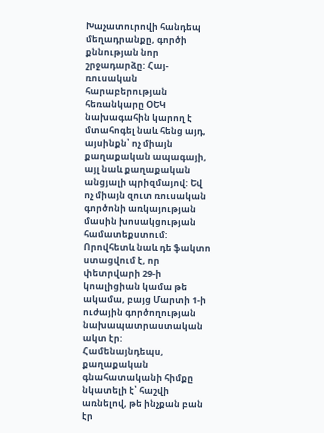Խաչատուրովի հանդեպ մեղադրանքը, գործի քննության նոր շրջադարձը: Հայ-ռուսական հարաբերության հեռանկարը ՕԵԿ նախագահին կարող է մտահոգել նաև հենց այդ, այսինքն՝ ոչ միայն քաղաքական ապագայի, այլ նաև քաղաքական անցյալի պրիզմայով: Եվ ոչ միայն զուտ ռուսական գործոնի առկայության մասին խոսակցության համատեքստում: Որովհետև նաև դե ֆակտո ստացվում է, որ փետրվարի 29-ի կոալիցիան կամա թե ակամա, բայց Մարտի 1-ի ուժային գործողության նախապատրաստական ակտ էր:
Համենայնդեպս, քաղաքական գնահատականի հիմքը նկատելի է՝ հաշվի առնելով, թե ինչքան բան էր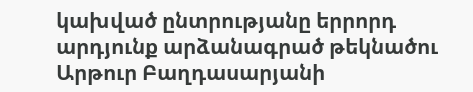կախված ընտրությանը երրորդ արդյունք արձանագրած թեկնածու Արթուր Բաղդասարյանի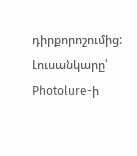դիրքորոշումից:
Լուսանկարը՝ Photolure-ի